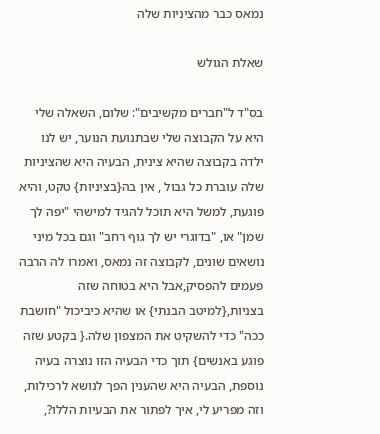נמאס כבר מהציניות שלה

שאלת הגולש

בס"ד ל"חברים מקשיבים": שלום, השאלה שלי היא על הקבוצה שלי שבתנועת הנוער, יש לנו ילדה בקבוצה שהיא צינית, הבעיה היא שהציניות שלה עוברת כל גבול , אין בה{בציניות} טקט, והיא פוגעת, למשל היא תוכל להגיד למישהי "יפה לך שמן" או, "בדוגרי יש לך גוף רחב" וגם בכל מיני נושאים שונים, לקבוצה זה נמאס, ואמרו לה הרבה פעמים להפסיק,אבל היא בטוחה שזה בצניות,{למיטב הבנתי} או שהיא כיביכול "חושבת ככה" כדי להשקיט את המצפון שלה.{ בקטע שזה פוגע באנשים} תוך כדי הבעיה הזו נוצרה בעיה נוספת, הבעיה היא שהענין הפך לנושא לרכילות, וזה מפריע לי, איך לפתור את הבעיות הללו?,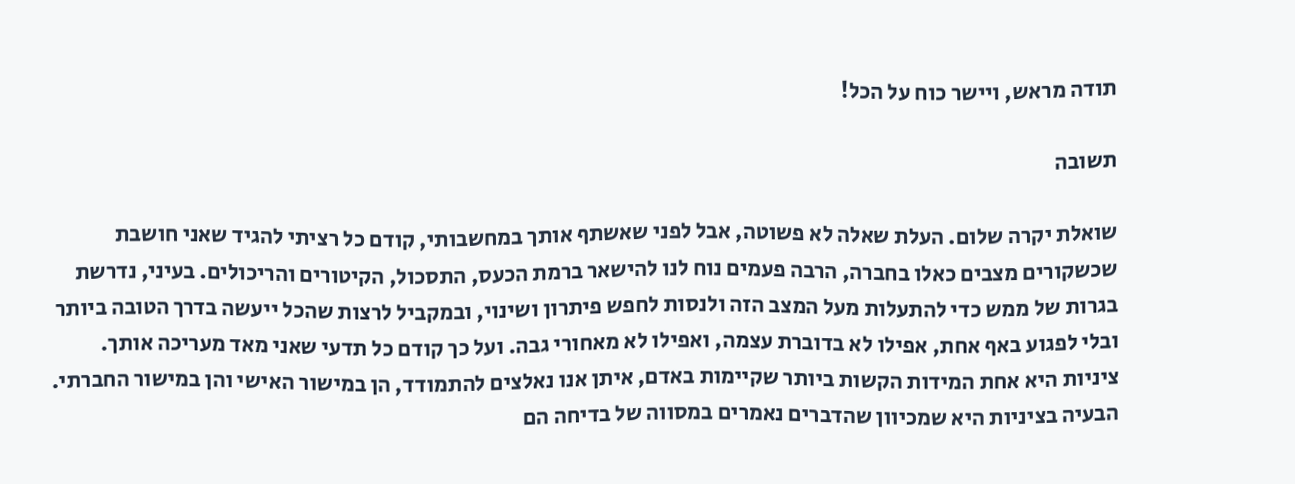תודה מראש, ויישר כוח על הכל!

תשובה

שואלת יקרה שלום. העלת שאלה לא פשוטה, אבל לפני שאשתף אותך במחשבותי, קודם כל רציתי להגיד שאני חושבת שכשקורים מצבים כאלו בחברה, הרבה פעמים נוח לנו להישאר ברמת הכעס, התסכול, הקיטורים והריכולים. בעיני, נדרשת בגרות של ממש כדי להתעלות מעל המצב הזה ולנסות לחפש פיתרון ושינוי, ובמקביל לרצות שהכל ייעשה בדרך הטובה ביותר ובלי לפגוע באף אחת, אפילו לא בדוברת עצמה, ואפילו לא מאחורי גבה. ועל כך קודם כל תדעי שאני מאד מעריכה אותך.
ציניות היא אחת המידות הקשות ביותר שקיימות באדם, איתן אנו נאלצים להתמודד, הן במישור האישי והן במישור החברתי. הבעיה בציניות היא שמכיוון שהדברים נאמרים במסווה של בדיחה הם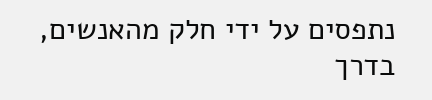נתפסים על ידי חלק מהאנשים, בדרך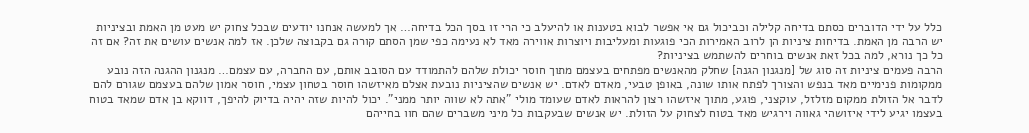כלל על ידי הדוברים כסתם בדיחה קלילה וכביכול גם אי אפשר לבוא בטענות או להיעלב כי הרי זו בסך הכל בדיחה… אך למעשה אנחנו יודעים שבכל צחוק יש מעט מן האמת ובציניות יש הרבה מן האמת. בדיחות ציניות הן לרוב האמירות הכי פוגעות ומעליבות ויוצרות אווירה מאד לא נעימה כפי שמן הסתם קורה גם בקבוצה שלכן. אז למה אנשים עושים את זה? אם זה כל כך נורא, למה בכל זאת אנשים בוחרים להשתמש בציניות?
הרבה פעמים ציניות זה סוג של [מנגנון הגנה] שחלק מהאנשים מפתחים בעצמם מתוך חוסר יכולת שלהם להתמודד עם הסובב אותם, עם החברה, עם עצמם… מנגנון ההגנה הזה נובע ממקומות פנימיים מאד בנפש והצורך לפתח אותו שונה, באופן טבעי, מאדם לאדם. יש אנשים שהציניות נובעת אצלם מאיזשהו חוסר בטחון עצמי, חוסר אמון שלהם בעצמם שגורם להם לדבר אל הזולת ממקום מזלזל, עוקצני, פוגע, מתוך איזשהו רצון להראות לאדם שעומד מולי "אתה לא שווה יותר ממני". יכול להיות שזה יהיה בדיוק להיפך, דווקא בן אדם שמאד בטוח בעצמו יגיע לידי איזושהי גאווה וירגיש מאד בטוח לצחוק על הזולת. יש אנשים שבעקבות כל מיני משברים שהם חוו בחייהם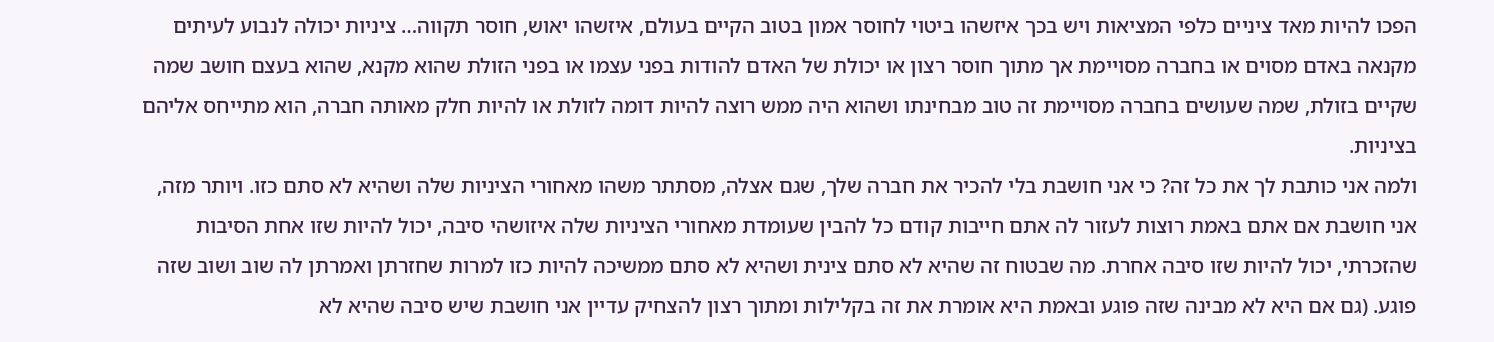הפכו להיות מאד ציניים כלפי המציאות ויש בכך איזשהו ביטוי לחוסר אמון בטוב הקיים בעולם, איזשהו יאוש, חוסר תקווה… ציניות יכולה לנבוע לעיתים מקנאה באדם מסוים או בחברה מסויימת אך מתוך חוסר רצון או יכולת של האדם להודות בפני עצמו או בפני הזולת שהוא מקנא, שהוא בעצם חושב שמה שקיים בזולת, שמה שעושים בחברה מסויימת זה טוב מבחינתו ושהוא היה ממש רוצה להיות דומה לזולת או להיות חלק מאותה חברה, הוא מתייחס אליהם בציניות.
ולמה אני כותבת לך את כל זה? כי אני חושבת בלי להכיר את חברה שלך, שגם אצלה, מסתתר משהו מאחורי הציניות שלה ושהיא לא סתם כזו. ויותר מזה, אני חושבת אם אתם באמת רוצות לעזור לה אתם חייבות קודם כל להבין שעומדת מאחורי הציניות שלה איזושהי סיבה, יכול להיות שזו אחת הסיבות שהזכרתי, יכול להיות שזו סיבה אחרת. מה שבטוח זה שהיא לא סתם צינית ושהיא לא סתם ממשיכה להיות כזו למרות שחזרתן ואמרתן לה שוב ושוב שזה פוגע. (גם אם היא לא מבינה שזה פוגע ובאמת היא אומרת את זה בקלילות ומתוך רצון להצחיק עדיין אני חושבת שיש סיבה שהיא לא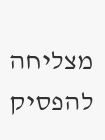מצליחה להפסיק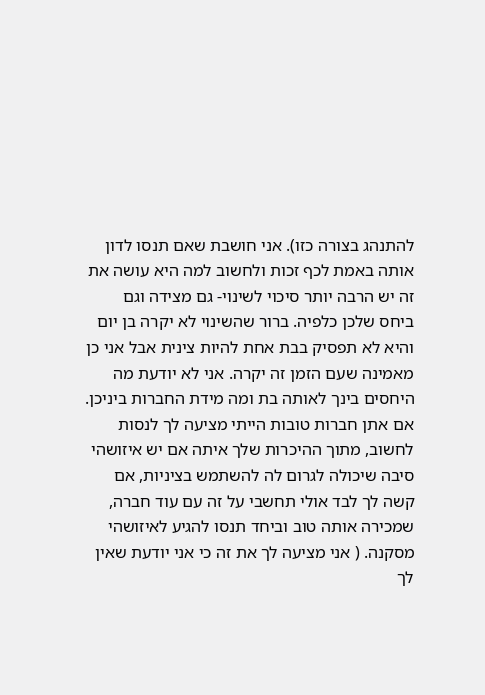להתנהג בצורה כזו). אני חושבת שאם תנסו לדון אותה באמת לכף זכות ולחשוב למה היא עושה את זה יש הרבה יותר סיכוי לשינוי- גם מצידה וגם ביחס שלכן כלפיה. ברור שהשינוי לא יקרה בן יום והיא לא תפסיק בבת אחת להיות צינית אבל אני כן מאמינה שעם הזמן זה יקרה. אני לא יודעת מה היחסים בינך לאותה בת ומה מידת החברות ביניכן. אם אתן חברות טובות הייתי מציעה לך לנסות לחשוב, מתוך ההיכרות שלך איתה אם יש איזושהי סיבה שיכולה לגרום לה להשתמש בציניות, אם קשה לך לבד אולי תחשבי על זה עם עוד חברה, שמכירה אותה טוב וביחד תנסו להגיע לאיזושהי מסקנה. ( אני מציעה לך את זה כי אני יודעת שאין לך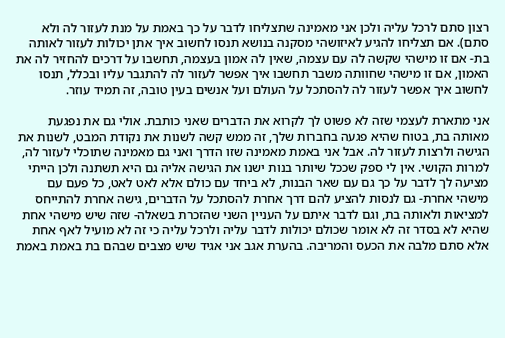רצון סתם לרכל עליה ולכן אני מאמינה שתצליחו לדבר על כך באמת על מנת לעזור לה ולא סתם). אם תצליחו להגיע לאיזושהי מסקנה בנושא תנסו לחשוב איך אתן יכולות לעזור לאותה בת- אם זו מישהי שקשה לה עם עצמה, שאין לה אמון בעצמה, תחשבו על דרכים להחזיר לה את האמון, אם זו מישהי שחוותה משבר תחשבו איך אפשר לעזור לה להתגבר עליו ובכלל, תנסו לחשוב איך אפשר לעזור לה להסתכל על העולם ועל אנשים בעין טובה, זה תמיד עוזר.

אני מתארת לעצמי שזה לא פשוט לך לקרוא את הדברים שאני כותבת. אולי גם את נפגעת מאותה בת, בטוח שהיא פגעה בחברות שלך, זה ממש קשה לשנות את נקודת המבט, לשנות את הגישה ולרצות לעזור לה. אבל אני באמת מאמינה שזו הדרך ואני גם מאמינה שתוכלי לעזור לה, למרות הקושי. אין לי ספק שככל שיותר בנות ישנו את הגישה אליה גם היא תשתנה ולכן הייתי מציעה לך לדבר על כך גם עם שאר הבנות, לא ביחד עם כולם אלא לאט לאט, כל פעם עם מישהי אחרת- גם לנסות להציע להם דרך אחרת להסתכל על הדברים, גישה אחרת להתייחס למציאות ולאותה בת, וגם לדבר איתם על העניין השני שהזכרת בשאלה- שזה שיש מישהי אחת שהיא לא בסדר זה לא אומר שכולם יכולות לדבר עליה ולרכל עליה כי זה לא מועיל לאף אחת אלא סתם מלבה את הכעס והמריבה. בהערת אגב אני אגיד שיש מצבים שבהם בת באמת באמת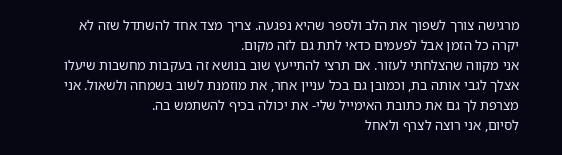מרגישה צורך לשפוך את הלב ולספר שהיא נפגעה. צריך מצד אחד להשתדל שזה לא יקרה כל הזמן אבל לפעמים כדאי לתת גם לזה מקום.
אני מקווה שהצלחתי לעזור. אם תרצי להתייעץ שוב בנושא זה בעקבות מחשבות שיעלו אצלך לגבי אותה בת, וכמובן גם בכל עניין אחר, את מוזמנת לשוב בשמחה ולשאול. אני מצרפת לך גם את כתובת האימייל שלי- את יכולה בכיף להשתמש בה.
לסיום, אני רוצה לצרף ולאחל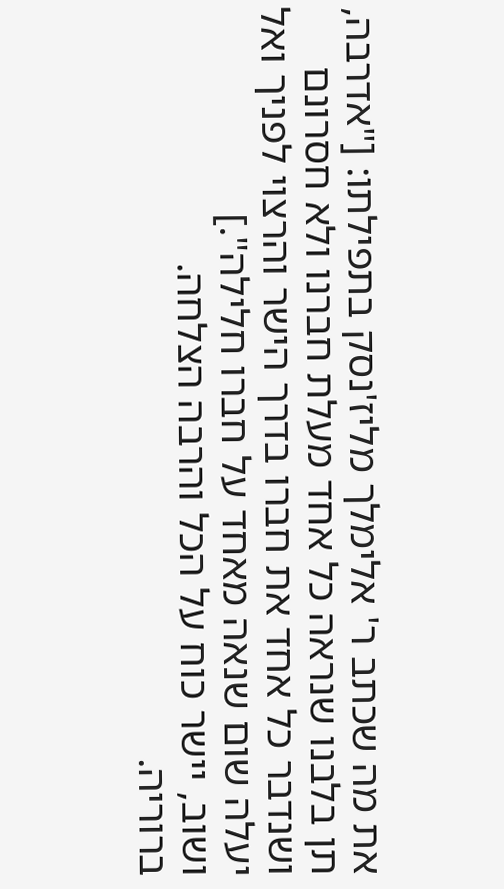את מה שכתב ר' אלימלך מליז'נסק בתפילתו: ["אדרבה, תן בלבנו שנראה כל אחד מעלת חברנו ולא חסרונם ושנדבר כל אחד את חברו בדרך הישר והרצוי לפניך ואל יעלה שום שנאה מאחד על חברו חלילה".]
ושוב, יישר כוח על הכל והרבה הצלחה.
ברוריה.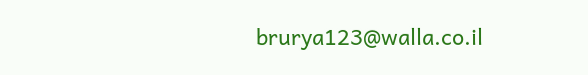brurya123@walla.co.il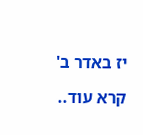יז באדר ב'

קרא עוד..